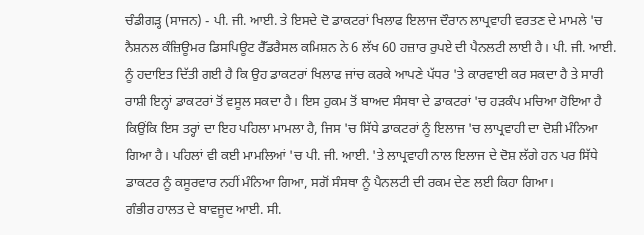ਚੰਡੀਗੜ੍ਹ (ਸਾਜਨ) - ਪੀ. ਜੀ. ਆਈ. ਤੇ ਇਸਦੇ ਦੋ ਡਾਕਟਰਾਂ ਖਿਲਾਫ ਇਲਾਜ ਦੌਰਾਨ ਲਾਪ੍ਰਵਾਹੀ ਵਰਤਣ ਦੇ ਮਾਮਲੇ 'ਚ ਨੈਸ਼ਨਲ ਕੰਜ਼ਿਊਮਰ ਡਿਸਪਿਊਟ ਰੈੱਡਰੈਸਲ ਕਮਿਸ਼ਨ ਨੇ 6 ਲੱਖ 60 ਹਜ਼ਾਰ ਰੁਪਏ ਦੀ ਪੈਨਲਟੀ ਲਾਈ ਹੈ। ਪੀ. ਜੀ. ਆਈ. ਨੂੰ ਹਦਾਇਤ ਦਿੱਤੀ ਗਈ ਹੈ ਕਿ ਉਹ ਡਾਕਟਰਾਂ ਖਿਲਾਫ ਜਾਂਚ ਕਰਕੇ ਆਪਣੇ ਪੱਧਰ 'ਤੇ ਕਾਰਵਾਈ ਕਰ ਸਕਦਾ ਹੈ ਤੇ ਸਾਰੀ ਰਾਸ਼ੀ ਇਨ੍ਹਾਂ ਡਾਕਟਰਾਂ ਤੋਂ ਵਸੂਲ ਸਕਦਾ ਹੈ। ਇਸ ਹੁਕਮ ਤੋਂ ਬਾਅਦ ਸੰਸਥਾ ਦੇ ਡਾਕਟਰਾਂ 'ਚ ਹੜਕੰਪ ਮਚਿਆ ਹੋਇਆ ਹੈ ਕਿਉਂਕਿ ਇਸ ਤਰ੍ਹਾਂ ਦਾ ਇਹ ਪਹਿਲਾ ਮਾਮਲਾ ਹੈ, ਜਿਸ 'ਚ ਸਿੱਧੇ ਡਾਕਟਰਾਂ ਨੂੰ ਇਲਾਜ 'ਚ ਲਾਪ੍ਰਵਾਹੀ ਦਾ ਦੋਸ਼ੀ ਮੰਨਿਆ ਗਿਆ ਹੈ। ਪਹਿਲਾਂ ਵੀ ਕਈ ਮਾਮਲਿਆਂ 'ਚ ਪੀ. ਜੀ. ਆਈ. 'ਤੇ ਲਾਪ੍ਰਵਾਹੀ ਨਾਲ ਇਲਾਜ ਦੇ ਦੋਸ਼ ਲੱਗੇ ਹਨ ਪਰ ਸਿੱਧੇ ਡਾਕਟਰ ਨੂੰ ਕਸੂਰਵਾਰ ਨਹੀਂ ਮੰਨਿਆ ਗਿਆ, ਸਗੋਂ ਸੰਸਥਾ ਨੂੰ ਪੈਨਲਟੀ ਦੀ ਰਕਮ ਦੇਣ ਲਈ ਕਿਹਾ ਗਿਆ।
ਗੰਭੀਰ ਹਾਲਤ ਦੇ ਬਾਵਜੂਦ ਆਈ. ਸੀ.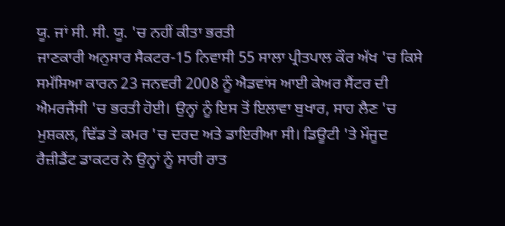ਯੂ. ਜਾਂ ਸੀ. ਸੀ. ਯੂ. 'ਚ ਨਹੀਂ ਕੀਤਾ ਭਰਤੀ
ਜਾਣਕਾਰੀ ਅਨੁਸਾਰ ਸੈਕਟਰ-15 ਨਿਵਾਸੀ 55 ਸਾਲਾ ਪ੍ਰੀਤਪਾਲ ਕੌਰ ਅੱਖ 'ਚ ਕਿਸੇ ਸਮੱਸਿਆ ਕਾਰਨ 23 ਜਨਵਰੀ 2008 ਨੂੰ ਐਡਵਾਂਸ ਆਈ ਕੇਅਰ ਸੈਂਟਰ ਦੀ ਐਮਰਜੈਂਸੀ 'ਚ ਭਰਤੀ ਹੋਈ। ਉਨ੍ਹਾਂ ਨੂੰ ਇਸ ਤੋਂ ਇਲਾਵਾ ਬੁਖਾਰ, ਸਾਹ ਲੈਣ 'ਚ ਮੁਸ਼ਕਲ, ਢਿੱਡ ਤੇ ਕਮਰ 'ਚ ਦਰਦ ਅਤੇ ਡਾਇਰੀਆ ਸੀ। ਡਿਊਟੀ 'ਤੇ ਮੌਜੂਦ ਰੈਜ਼ੀਡੈਂਟ ਡਾਕਟਰ ਨੇ ਉਨ੍ਹਾਂ ਨੂੰ ਸਾਰੀ ਰਾਤ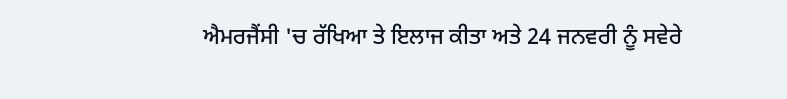ਐਮਰਜੈਂਸੀ 'ਚ ਰੱਖਿਆ ਤੇ ਇਲਾਜ ਕੀਤਾ ਅਤੇ 24 ਜਨਵਰੀ ਨੂੰ ਸਵੇਰੇ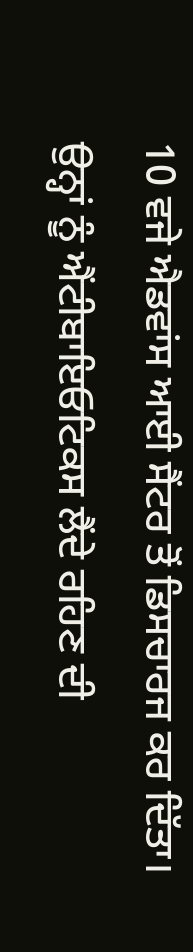10 ਵਜੇ ਐਡਵਾਂਸ ਆਈ ਸੈਂਟਰ ਤੋਂ ਡਿਸਚਾਰਜ ਕਰ ਦਿੱਤਾ।
ਉਨ੍ਹਾਂ ਨੂੰ ਐਂਟੀਬਾਇਓਟਿਕਸ ਲੈਂਦੇ ਰਹਿਣ ਦੀ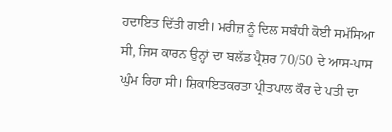ਹਦਾਇਤ ਦਿੱਤੀ ਗਈ। ਮਰੀਜ਼ ਨੂੰ ਦਿਲ ਸਬੰਧੀ ਕੋਈ ਸਮੱਸਿਆ ਸੀ, ਜਿਸ ਕਾਰਨ ਉਨ੍ਹਾਂ ਦਾ ਬਲੱਡ ਪ੍ਰੈਸ਼ਰ 70/50 ਦੇ ਆਸ-ਪਾਸ ਘੁੰਮ ਰਿਹਾ ਸੀ। ਸ਼ਿਕਾਇਤਕਰਤਾ ਪ੍ਰੀਤਪਾਲ ਕੌਰ ਦੇ ਪਤੀ ਦਾ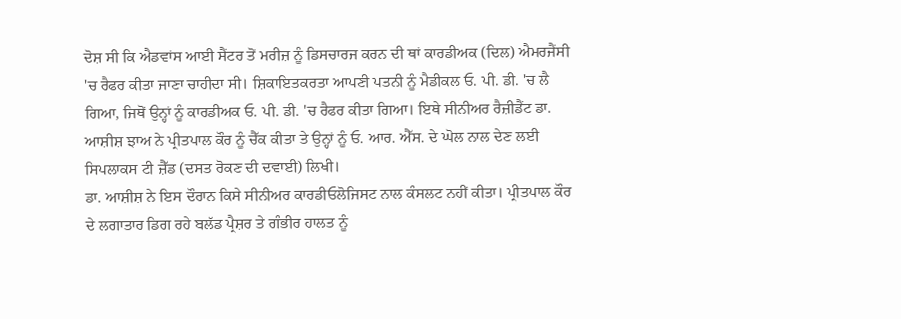ਦੋਸ਼ ਸੀ ਕਿ ਐਡਵਾਂਸ ਆਈ ਸੈਂਟਰ ਤੋਂ ਮਰੀਜ਼ ਨੂੰ ਡਿਸਚਾਰਜ ਕਰਨ ਦੀ ਥਾਂ ਕਾਰਡੀਅਕ (ਦਿਲ) ਐਮਰਜੈਂਸੀ 'ਚ ਰੈਫਰ ਕੀਤਾ ਜਾਣਾ ਚਾਹੀਦਾ ਸੀ। ਸ਼ਿਕਾਇਤਕਰਤਾ ਆਪਣੀ ਪਤਨੀ ਨੂੰ ਮੈਡੀਕਲ ਓ. ਪੀ. ਡੀ. 'ਚ ਲੈ ਗਿਆ, ਜਿਥੋਂ ਉਨ੍ਹਾਂ ਨੂੰ ਕਾਰਡੀਅਕ ਓ. ਪੀ. ਡੀ. 'ਚ ਰੈਫਰ ਕੀਤਾ ਗਿਆ। ਇਥੇ ਸੀਨੀਅਰ ਰੈਜ਼ੀਡੈਂਟ ਡਾ. ਆਸ਼ੀਸ਼ ਝਾਅ ਨੇ ਪ੍ਰੀਤਪਾਲ ਕੌਰ ਨੂੰ ਚੈੱਕ ਕੀਤਾ ਤੇ ਉਨ੍ਹਾਂ ਨੂੰ ਓ. ਆਰ. ਐੱਸ. ਦੇ ਘੋਲ ਨਾਲ ਦੇਣ ਲਈ ਸਿਪਲਾਕਸ ਟੀ ਜ਼ੈੱਡ (ਦਸਤ ਰੋਕਣ ਦੀ ਦਵਾਈ) ਲਿਖੀ।
ਡਾ. ਆਸ਼ੀਸ਼ ਨੇ ਇਸ ਦੌਰਾਨ ਕਿਸੇ ਸੀਨੀਅਰ ਕਾਰਡੀਓਲੋਜਿਸਟ ਨਾਲ ਕੰਸਲਟ ਨਹੀਂ ਕੀਤਾ। ਪ੍ਰੀਤਪਾਲ ਕੌਰ ਦੇ ਲਗਾਤਾਰ ਡਿਗ ਰਹੇ ਬਲੱਡ ਪ੍ਰੈਸ਼ਰ ਤੇ ਗੰਭੀਰ ਹਾਲਤ ਨੂੰ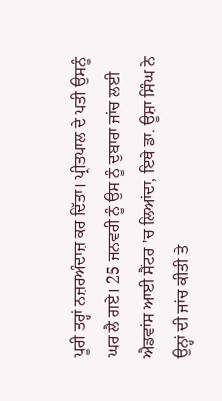ਪੂਰੀ ਤਰ੍ਹਾਂ ਨਜ਼ਰਅੰਦਾਜ਼ ਕਰ ਦਿੱਤਾ। ਪ੍ਰੀਤਪਾਲ ਦੇ ਪਤੀ ਉਸਨੂੰ ਘਰ ਲੈ ਗਏ। 25 ਜਨਵਰੀ ਨੂੰ ਉਸ ਨੂੰ ਦੁਬਾਰਾ ਜਾਂਚ ਲਈ ਐਡਵਾਂਸ ਆਈ ਸੈਂਟਰ 'ਚ ਲਿਆਂਦਾ, ਇਥੇ ਡਾ. ਊਸ਼ਾ ਸਿੰਘ ਨੇ ਉਨ੍ਹਾਂ ਦੀ ਜਾਂਚ ਕੀਤੀ ਤੇ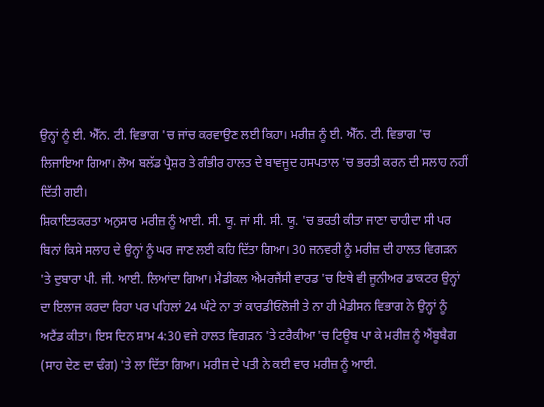ਉਨ੍ਹਾਂ ਨੂੰ ਈ. ਐੱਨ. ਟੀ. ਵਿਭਾਗ 'ਚ ਜਾਂਚ ਕਰਵਾਉਣ ਲਈ ਕਿਹਾ। ਮਰੀਜ਼ ਨੂੰ ਈ. ਐੱਨ. ਟੀ. ਵਿਭਾਗ 'ਚ ਲਿਜਾਇਆ ਗਿਆ। ਲੋਅ ਬਲੱਡ ਪ੍ਰੈਸ਼ਰ ਤੇ ਗੰਭੀਰ ਹਾਲਤ ਦੇ ਬਾਵਜੂਦ ਹਸਪਤਾਲ 'ਚ ਭਰਤੀ ਕਰਨ ਦੀ ਸਲਾਹ ਨਹੀਂ ਦਿੱਤੀ ਗਈ।
ਸ਼ਿਕਾਇਤਕਰਤਾ ਅਨੁਸਾਰ ਮਰੀਜ਼ ਨੂੰ ਆਈ. ਸੀ. ਯੂ. ਜਾਂ ਸੀ. ਸੀ. ਯੂ. 'ਚ ਭਰਤੀ ਕੀਤਾ ਜਾਣਾ ਚਾਹੀਦਾ ਸੀ ਪਰ ਬਿਨਾਂ ਕਿਸੇ ਸਲਾਹ ਦੇ ਉਨ੍ਹਾਂ ਨੂੰ ਘਰ ਜਾਣ ਲਈ ਕਹਿ ਦਿੱਤਾ ਗਿਆ। 30 ਜਨਵਰੀ ਨੂੰ ਮਰੀਜ਼ ਦੀ ਹਾਲਤ ਵਿਗੜਨ 'ਤੇ ਦੁਬਾਰਾ ਪੀ. ਜੀ. ਆਈ. ਲਿਆਂਦਾ ਗਿਆ। ਮੈਡੀਕਲ ਐਮਰਜੈਂਸੀ ਵਾਰਡ 'ਚ ਇਥੇ ਵੀ ਜੂਨੀਅਰ ਡਾਕਟਰ ਉਨ੍ਹਾਂ ਦਾ ਇਲਾਜ ਕਰਦਾ ਰਿਹਾ ਪਰ ਪਹਿਲਾਂ 24 ਘੰਟੇ ਨਾ ਤਾਂ ਕਾਰਡੀਓਲੋਜੀ ਤੇ ਨਾ ਹੀ ਮੈਡੀਸਨ ਵਿਭਾਗ ਨੇ ਉਨ੍ਹਾਂ ਨੂੰ ਅਟੈਂਡ ਕੀਤਾ। ਇਸ ਦਿਨ ਸ਼ਾਮ 4:30 ਵਜੇ ਹਾਲਤ ਵਿਗੜਨ 'ਤੇ ਟਰੈਕੀਆ 'ਚ ਟਿਊਬ ਪਾ ਕੇ ਮਰੀਜ਼ ਨੂੰ ਐਂਬੂਬੈਗ (ਸਾਹ ਦੇਣ ਦਾ ਢੰਗ) 'ਤੇ ਲਾ ਦਿੱਤਾ ਗਿਆ। ਮਰੀਜ਼ ਦੇ ਪਤੀ ਨੇ ਕਈ ਵਾਰ ਮਰੀਜ਼ ਨੂੰ ਆਈ.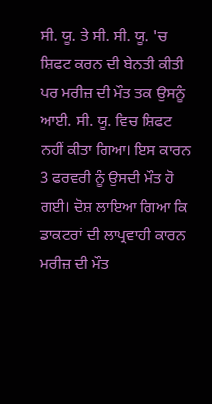ਸੀ. ਯੂ. ਤੇ ਸੀ. ਸੀ. ਯੂ. 'ਚ ਸ਼ਿਫਟ ਕਰਨ ਦੀ ਬੇਨਤੀ ਕੀਤੀ ਪਰ ਮਰੀਜ਼ ਦੀ ਮੌਤ ਤਕ ਉਸਨੂੰ ਆਈ. ਸੀ. ਯੂ. ਵਿਚ ਸ਼ਿਫਟ ਨਹੀਂ ਕੀਤਾ ਗਿਆ। ਇਸ ਕਾਰਨ 3 ਫਰਵਰੀ ਨੂੰ ਉਸਦੀ ਮੌਤ ਹੋ ਗਈ। ਦੋਸ਼ ਲਾਇਆ ਗਿਆ ਕਿ ਡਾਕਟਰਾਂ ਦੀ ਲਾਪ੍ਰਵਾਹੀ ਕਾਰਨ ਮਰੀਜ਼ ਦੀ ਮੌਤ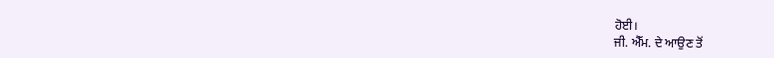ਹੋਈ।
ਜੀ. ਐੱਮ. ਦੇ ਆਉਣ ਤੋਂ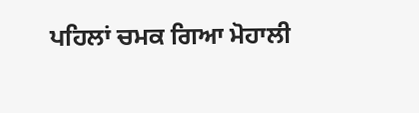ਪਹਿਲਾਂ ਚਮਕ ਗਿਆ ਮੋਹਾਲੀ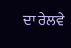ਦਾ ਰੇਲਵੇ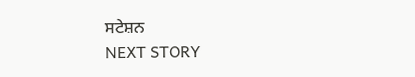ਸਟੇਸ਼ਨ
NEXT STORY